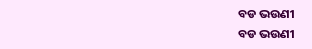ବଡ ଭଉଣୀ
ବଡ ଭଉଣୀ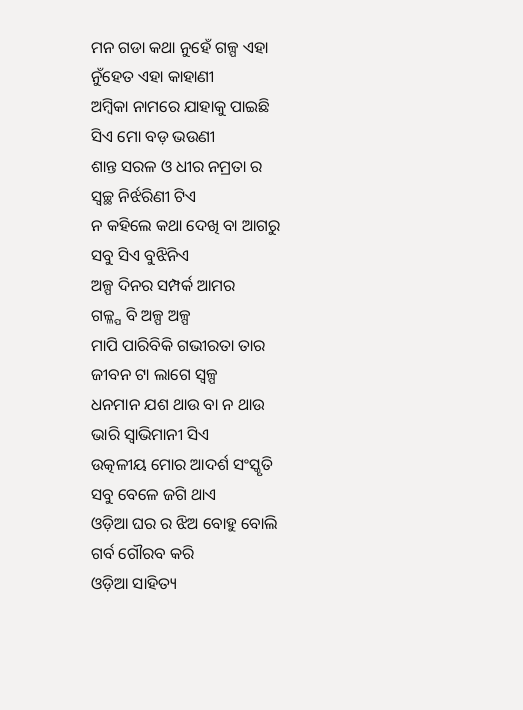ମନ ଗଡା କଥା ନୁହେଁ ଗଳ୍ପ ଏହା
ନୁଁହେତ ଏହା କାହାଣୀ
ଅମ୍ବିକା ନାମରେ ଯାହାକୁ ପାଇଛି
ସିଏ ମୋ ବଡ଼ ଭଉଣୀ
ଶାନ୍ତ ସରଳ ଓ ଧୀର ନମ୍ରତା ର
ସ୍ୱଚ୍ଛ ନିର୍ଝରିଣୀ ଟିଏ
ନ କହିଲେ କଥା ଦେଖି ବା ଆଗରୁ
ସବୁ ସିଏ ବୁଝିନିଏ
ଅଳ୍ପ ଦିନର ସମ୍ପର୍କ ଆମର
ଗଳ୍ଳ୍ପ ବି ଅଳ୍ପ ଅଳ୍ପ
ମାପି ପାରିବିକି ଗଭୀରତା ତାର
ଜୀବନ ଟା ଲାଗେ ସ୍ୱଳ୍ପ
ଧନମାନ ଯଶ ଥାଉ ବା ନ ଥାଉ
ଭାରି ସ୍ୱାଭିମାନୀ ସିଏ
ଉତ୍କଳୀୟ ମୋର ଆଦର୍ଶ ସଂସ୍କୃତି
ସବୁ ବେଳେ ଜଗି ଥାଏ
ଓଡ଼ିଆ ଘର ର ଝିଅ ବୋହୁ ବୋଲି
ଗର୍ବ ଗୌରବ କରି
ଓଡ଼ିଆ ସାହିତ୍ୟ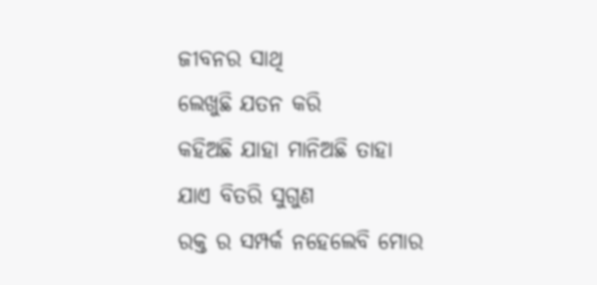ଜୀବନର ସାଥି
ଲେଖୁଛି ଯତନ କରି
କହିଅଛି ଯାହା ମାନିଅଛି ତାହା
ଯାଏ ବିତରି ସୁଗୁଣ
ରକ୍ତ ର ସମ୍ପର୍କ ନହେଲେବି ମୋର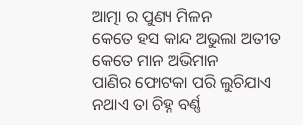ଆତ୍ମା ର ପୁଣ୍ୟ ମିଳନ
କେତେ ହସ କାନ୍ଦ ଅଭୁଲା ଅତୀତ
କେତେ ମାନ ଅଭିମାନ
ପାଣିର ଫୋଟକା ପରି ଲୁଚିଯାଏ
ନଥାଏ ତା ଚିହ୍ନ ବର୍ଣ୍ଣ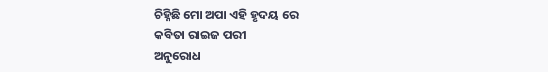ଚିହ୍ନିଛି ମୋ ଅପା ଏହି ହୃଦୟ ରେ
କବିତା ରାଇଜ ପରୀ
ଅନୁରୋଧ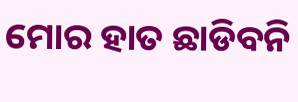ମୋର ହାତ ଛାଡିବନି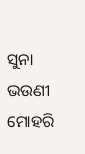ସୁନା ଭଉଣୀ ମୋହରି